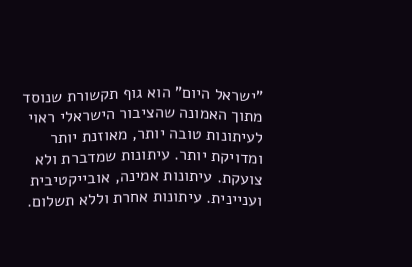"ישראל היום" הוא גוף תקשורת שנוסד מתוך האמונה שהציבור הישראלי ראוי לעיתונות טובה יותר, מאוזנת יותר ומדויקת יותר. עיתונות שמדברת ולא צועקת. עיתונות אמינה, אובייקטיבית ועניינית. עיתונות אחרת וללא תשלום.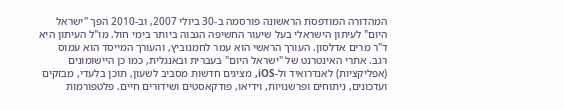המהדורה המודפסת הראשונה פורסמה ב-30 ביולי 2007, וב-2010 הפך "ישראל היום" לעיתון הישראלי בעל שיעור החשיפה הגבוה ביותר בימי חול. מו"ל העיתון היא ד"ר מרים אדלסון. העורך הראשי הוא עמר לחמנוביץ, והעורך המייסד הוא עמוס רגב. אתרי האינטרנט של "ישראל היום" בעברית ובאנגלית, כמו כן היישומונים (אפליקציות) לאנדרואיד ול-iOS, מציגים חדשות מסביב לשעון, תוכן בלעדי, מבזקים ועדכונים, ניתוחים ופרשנויות, וידיאו, פודקאסטים ושידורים חיים. פלטפורמות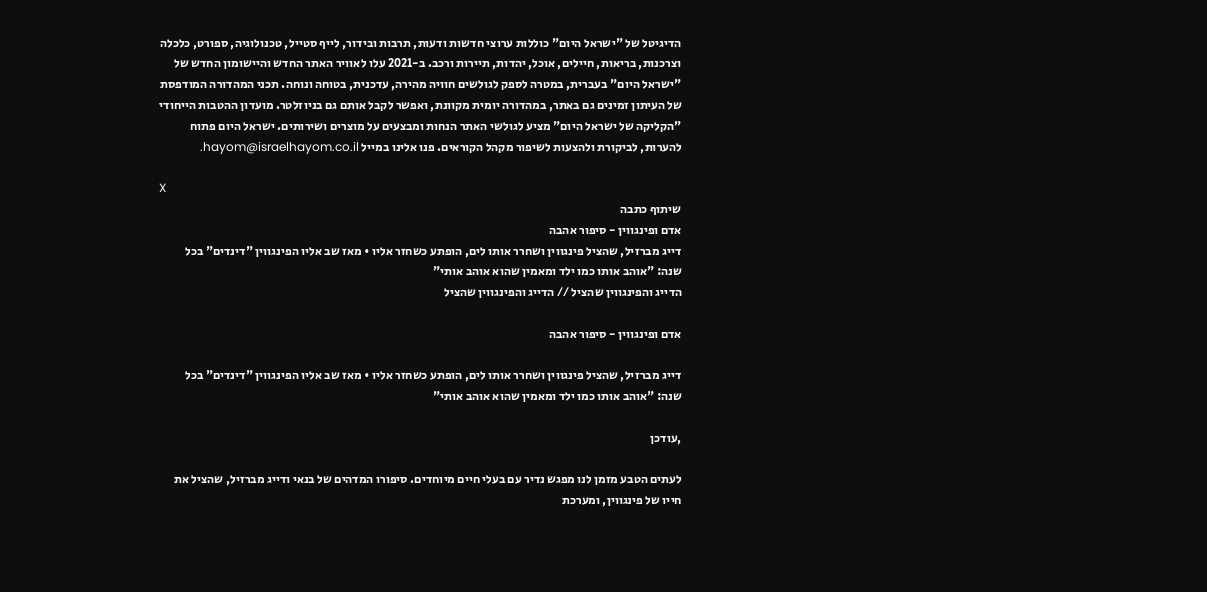הדיגיטל של "ישראל היום" כוללות ערוצי חדשות ודעות, תרבות ובידור, לייף סטייל, טכנולוגיה, ספורט, כלכלה וצרכנות, בריאות, חיילים, אוכל, יהדות, תיירות ורכב. ב-2021 עלו לאוויר האתר החדש והיישומון החדש של "ישראל היום" בעברית, במטרה לספק לגולשים חוויה מהירה, עדכנית, בטוחה ונוחה. תכני המהדורה המודפסת של העיתון זמינים גם באתר, במהדורה יומית מקוונת, ואפשר לקבל אותם גם בניוזלטר. מועדון ההטבות הייחודי "הקליקה של ישראל היום" מציע לגולשי האתר הנחות ומבצעים על מוצרים ושירותים. ישראל היום פתוח להערות, לביקורת ולהצעות לשיפור מקהל הקוראים. פנו אלינו במייל hayom@israelhayom.co.il.

X
שיתוף כתבה
אדם ופינגווין - סיפור אהבה
דייג מברזיל, שהציל פינגווין ושחרר אותו לים, הופתע כשחזר אליו • מאז שב אליו הפינגווין "דינדים" בכל שנה: "אוהב אותו כמו ילד ומאמין שהוא אוהב אותי"
הדייג והפינגווין שהציל // הדייג והפינגווין שהציל

אדם ופינגווין - סיפור אהבה

דייג מברזיל, שהציל פינגווין ושחרר אותו לים, הופתע כשחזר אליו • מאז שב אליו הפינגווין "דינדים" בכל שנה: "אוהב אותו כמו ילד ומאמין שהוא אוהב אותי"

,עודכן

לעתים הטבע מזמן לנו מפגש נדיר עם בעלי חיים מיוחדים. סיפורו המדהים של בנאי ודייג מברזיל, שהציל את חייו של פינגווין, ומערכת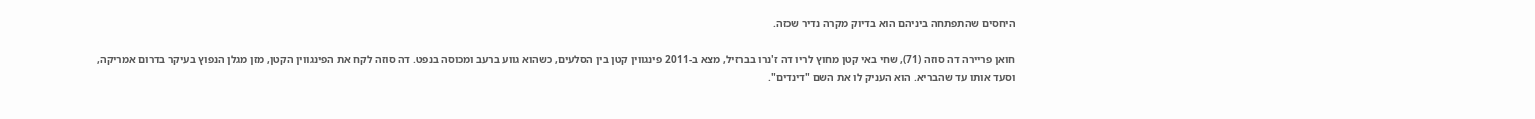היחסים שהתפתחה ביניהם הוא בדיוק מקרה נדיר שכזה.

חואן פריירה דה סוזה (71), שחי באי קטן מחוץ לריו דה ז'נרו בברזיל, מצא ב-2011 פינגווין קטן בין הסלעים, כשהוא גווע ברעב ומכוסה בנפט. דה סוזה לקח את הפינגווין הקטן, מזן מגלן הנפוץ בעיקר בדרום אמריקה, וסעד אותו עד שהבריא. הוא העניק לו את השם "דינדים".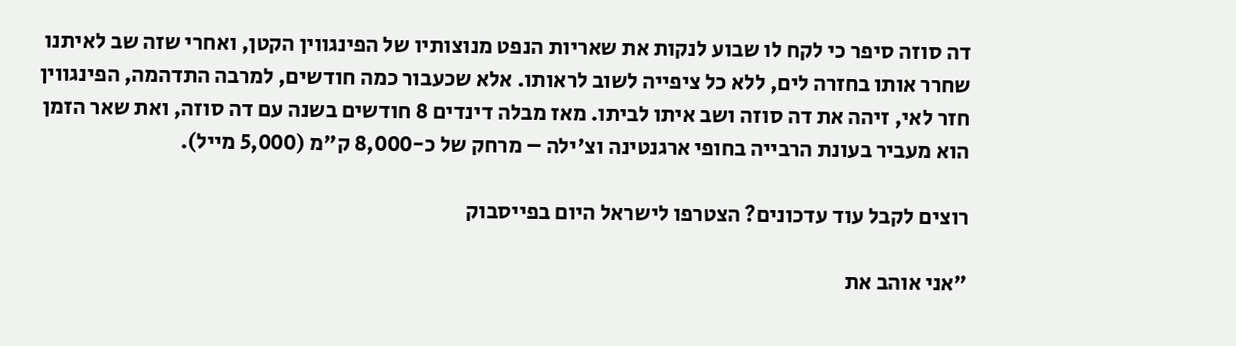דה סוזה סיפר כי לקח לו שבוע לנקות את שאריות הנפט מנוצותיו של הפינגווין הקטן, ואחרי שזה שב לאיתנו שחרר אותו בחזרה לים, ללא כל ציפייה לשוב לראותו. אלא שכעבור כמה חודשים, למרבה התדהמה, הפינגווין חזר לאי, זיהה את דה סוזה ושב איתו לביתו. מאז מבלה דינדים 8 חודשים בשנה עם דה סוזה, ואת שאר הזמן הוא מעביר בעונת הרבייה בחופי ארגנטינה וצ'ילה – מרחק של כ-8,000 ק"מ (5,000 מייל).

רוצים לקבל עוד עדכונים? הצטרפו לישראל היום בפייסבוק

"אני אוהב את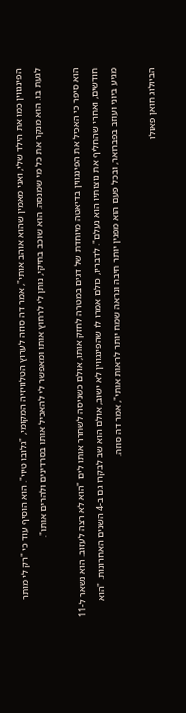הפינגווין כמו את הילד שלי, ואני מאמין שהוא אוהב אותי", אמר דה סוזה לערוץ הטלוויזיה המקומי, "גלובו טיוי". הוא הוסיף עוד כי "רק לי מותר לגעת בו. הוא מנקר את כל מי שמנסה. הוא שוכב בחיקי, נותן לי לרחוץ אותו ומאפשר לי להאכיל אותו בסרדינים ולהרים אותו".

הוא סיפר כי האכיל את הפינגווין בדיאטה מיוחדת של דגים במטרה לחזק אותו, אולם כשניסה לשחרר אותו לים "הוא לא רצה לעזוב. הוא נשאר ל-11 חודשים, ואחרי שהחליף את נוצותיו הוא נעלם". לדבריו, כולם אמרו לו שהפינגווין לא ישוב, אולם הוא שב לבקרו גם ב-4 השנים האחרונות. "הוא מגיע ביוני ועוזב בפברואר, ובכל פעם הוא מפגין יותר חיבה ונראה שמח יותר לראות אותי", אמר דה סוזה.

הביולוג חואן פאולו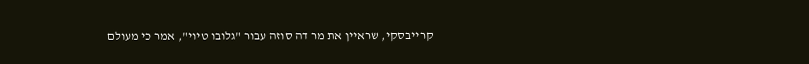קרייבסקי, שראיין את מר דה סוזה עבור "גלובו טיוי", אמר כי מעולם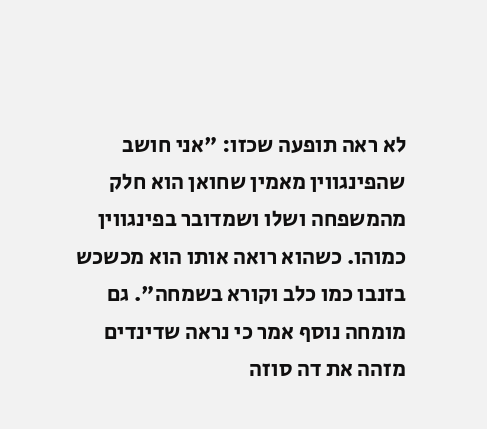לא ראה תופעה שכזו: "אני חושב שהפינגווין מאמין שחואן הוא חלק מהמשפחה ושלו ושמדובר בפינגווין כמוהו. כשהוא רואה אותו הוא מכשכש בזנבו כמו כלב וקורא בשמחה". גם מומחה נוסף אמר כי נראה שדינדים מזהה את דה סוזה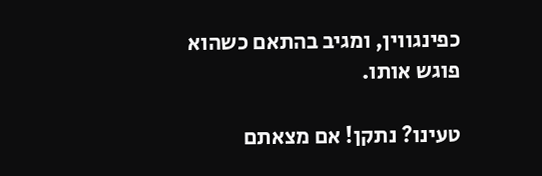כפינגווין, ומגיב בהתאם כשהוא פוגש אותו.

טעינו? נתקן! אם מצאתם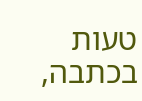טעות בכתבה,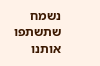נשמח שתשתפו אותנו